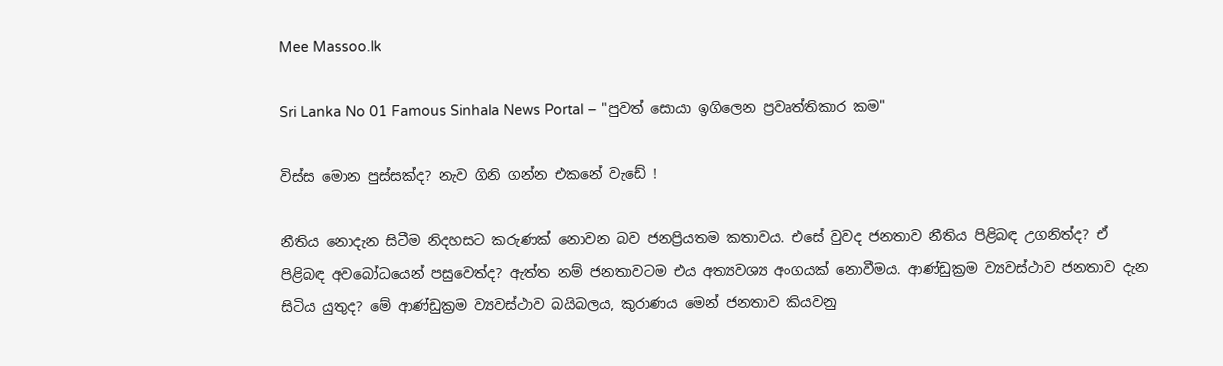Mee Massoo.lk

Sri Lanka No 01 Famous Sinhala News Portal – "පුවත් සොයා ඉගිලෙන ප්‍රවෘත්තිකාර කම"

විස්ස මොන පුස්සක්ද? නැව ගිනි ගන්න එකනේ වැඩේ !

නීතිය නොදැන සිටීම නිදහසට කරුණක් නොවන බව ජනප්‍රියතම කතාවය. එසේ වුවද ජනතාව නීතිය පිළිබඳ උගනිත්ද? ඒ පිළිබඳ අවබෝධයෙන් පසුවෙත්ද? ඇත්ත නම් ජනතාවටම එය අත්‍යවශ්‍ය අංගයක් නොවීමය. ආණ්ඩුක්‍රම ව්‍යවස්ථාව ජනතාව දැන සිටිය යුතුද? මේ ආණ්ඩුක්‍රම ව්‍යවස්ථාව බයිබලය, කුරාණය මෙන් ජනතාව කියවනු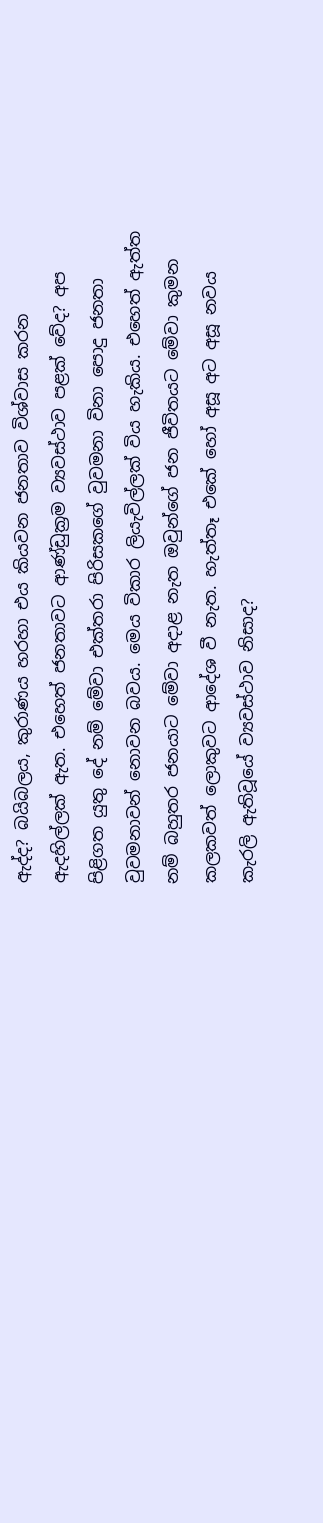ඇද්ද? බයිබලය, කුරාණය හරහා එය කියවන ජනතාව විශ්වාස කරන ඇදහිල්ලක් ඇත. එහෙත් ජනතාවට ආණ්ඩුක්‍රම ව්‍යවස්ථාව පළක් වේද? අප පිළිගත යුතු දේ නම් මේවා එක්තරා පිරිසකගේ වුවමනා විනා පොදු ජනතා වුවමනාවන් නොවන බවය. මෙය විකාර ලියැවිල්ලක් විය හැකිය. එහෙත් ඇත්ත නම් බහුතර ජනයාට මේවා අදාළ නැත ඔවුන්ගේ ජන ජීවිතයට මේවා කුමන කලකවත් ලොකුවට ආදේශ වී නැත. හැත්තෑ එකේ හෝ අසූ අට අසූ නවය කැරලි ඇතිවූයේ ව්‍යවස්ථාව නිසාද?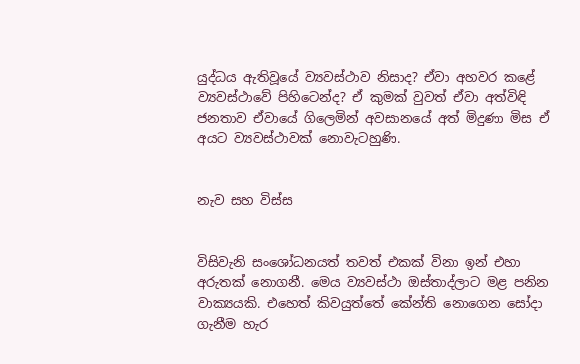යුද්ධය ඇතිවූයේ ව්‍යවස්ථාව නිසාද? ඒවා අහවර කළේ ව්‍යවස්ථාවේ පිහිටෙන්ද? ඒ කුමක් වුවත් ඒවා අත්විඳි ජනතාව ඒවායේ ගිලෙමින් අවසානයේ අත් මිදුණා මිස ඒ අයට ව්‍යවස්ථාවක් නොවැටහුණි.


නැව සහ විස්ස


විසිවැනි සංශෝධනයත් තවත් එකක් විනා ඉන් එහා අරුතක් නොගනී. මෙය ව්‍යවස්ථා ඔස්තාද්ලාට මළ පනින වාක්‍යයකි. එහෙත් කිවයුත්තේ කේන්ති නොගෙන සෝදා ගැනීම හැර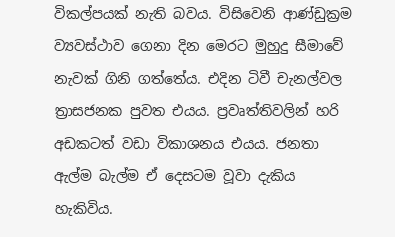විකල්පයක් නැති බවය. විසිවෙනි ආණ්ඩුක්‍රම ව්‍යවස්ථාව ගෙනා දින මෙරට මුහුදු සීමාවේ නැවක් ගිනි ගත්තේය. එදින ටිවී චැනල්වල ත්‍රාසජනක පුවත එයය. ප්‍රවෘත්තිවලින් හරි අඩකටත් වඩා විකාශනය එයය. ජනතා ඇල්ම බැල්ම ඒ දෙසටම වූවා දැකිය හැකිවිය.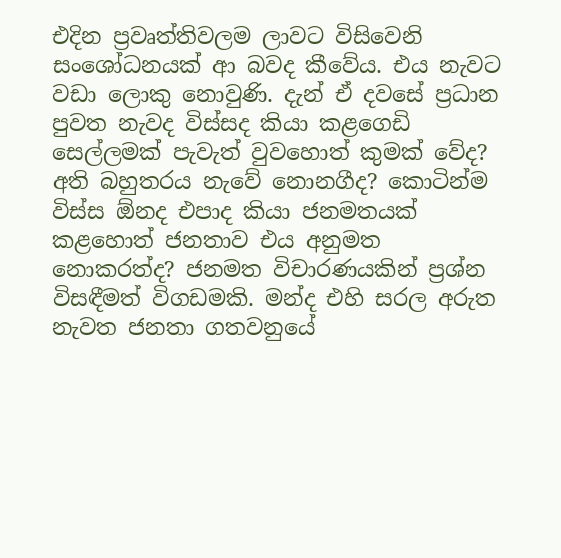එදින ප්‍රවෘත්තිවලම ලාවට විසිවෙනි සංශෝධනයක් ආ බවද කීවේය. එය නැවට වඩා ලොකු නොවුණි. දැන් ඒ දවසේ ප්‍රධාන පුවත නැවද විස්සද කියා කළගෙඩි සෙල්ලමක් පැවැත් වුවහොත් කුමක් වේද? අති බහුතරය නැවේ නොනගීද? කොටින්ම විස්ස ඕනද එපාද කියා ජනමතයක් කළහොත් ජනතාව එය අනුමත නොකරත්ද? ජනමත විචාරණයකින් ප්‍රශ්න විසඳීමත් විගඩමකි. මන්ද එහි සරල අරුත නැවත ජනතා ගතවනුයේ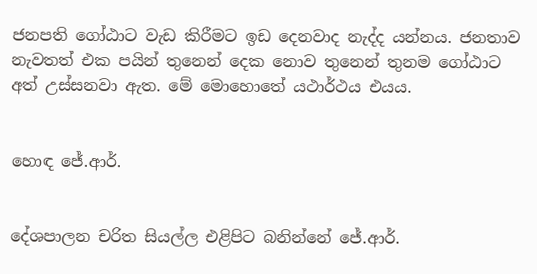ජනපති ගෝඨාට වැඩ කිරීමට ඉඩ දෙනවාද නැද්ද යන්නය. ජනතාව නැවතත් එක පයින් තුනෙන් දෙක නොව තුනෙන් තුනම ගෝඨාට අත් උස්සනවා ඇත. මේ මොහොතේ යථාර්ථය එයය.


හොඳ ජේ.ආර්.


දේශපාලන චරිත සියල්ල එළිපිට බනින්නේ ජේ.ආර්.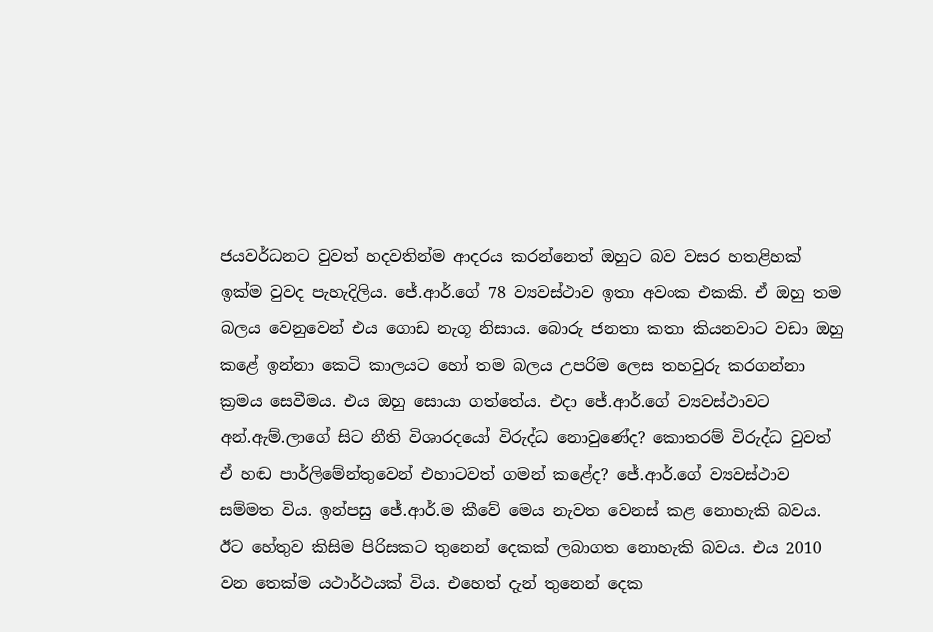ජයවර්ධනට වුවත් හදවතින්ම ආදරය කරන්නෙත් ඔහුට බව වසර හතළිහක් ඉක්ම වුවද පැහැදිලිය. ජේ.ආර්.ගේ 78 ව්‍යවස්ථාව ඉතා අවංක එකකි. ඒ ඔහු තම බලය වෙනුවෙන් එය ගොඩ නැගූ නිසාය. බොරු ජනතා කතා කියනවාට වඩා ඔහු කළේ ඉන්නා කෙටි කාලයට හෝ තම බලය උපරිම ලෙස තහවුරු කරගන්නා ක්‍රමය සෙවීමය. එය ඔහු සොයා ගත්තේය. එදා ජේ.ආර්.ගේ ව්‍යවස්ථාවට අන්.ඇම්.ලාගේ සිට නීති විශාරදයෝ විරුද්ධ නොවුණේද? කොතරම් විරුද්ධ වුවත් ඒ හඬ පාර්ලිමේන්තුවෙන් එහාටවත් ගමන් කළේද? ජේ.ආර්.ගේ ව්‍යවස්ථාව සම්මත විය. ඉන්පසු ජේ.ආර්.ම කීවේ මෙය නැවත වෙනස් කළ නොහැකි බවය. ඊට හේතුව කිසිම පිරිසකට තුනෙන් දෙකක් ලබාගත නොහැකි බවය. එය 2010 වන තෙක්ම යථාර්ථයක් විය. එහෙත් දැන් තුනෙන් දෙක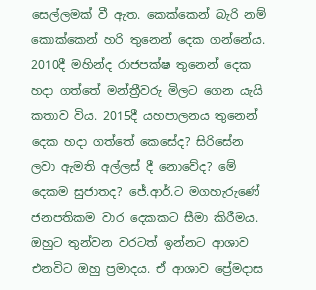සෙල්ලමක් වී ඇත. කෙක්කෙන් බැරි නම් කොක්කෙන් හරි තුනෙන් දෙක ගන්නේය. 2010දී මහින්ද රාජපක්ෂ තුනෙන් දෙක හදා ගත්තේ මන්ත්‍රීවරු මිලට ගෙන යැයි කතාව විය. 2015දී යහපාලනය තුනෙන් දෙක හදා ගත්තේ කෙසේද? සිරිසේන ලවා ඇමති අල්ලස් දී නොවේද? මේ දෙකම සුජාතද? ජේ.ආර්.ට මගහැරුණේ ජනපතිකම වාර දෙකකට සීමා කිරීමය. ඔහුට තුන්වන වරටත් ඉන්නට ආශාව එනවිට ඔහු ප්‍රමාදය. ඒ ආශාව ප්‍රේමදාස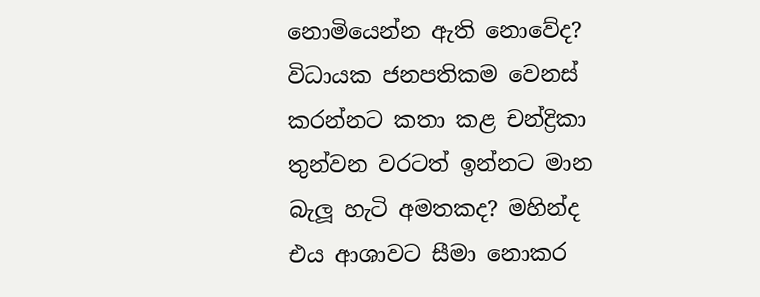නොමියෙන්න ඇති නොවේද? විධායක ජනපතිකම වෙනස් කරන්නට කතා කළ චන්ද්‍රිකා තුන්වන වරටත් ඉන්නට මාන බැලූ හැටි අමතකද? මහින්ද එය ආශාවට සීමා නොකර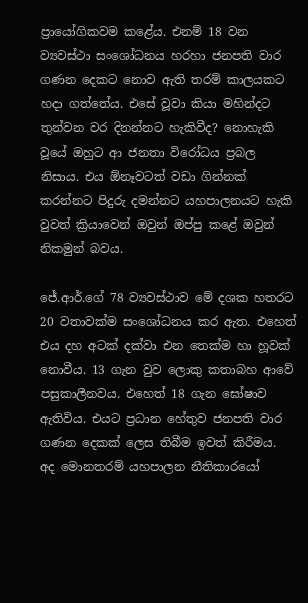ප්‍රායෝගිකවම කළේය. එනම් 18 වන ව්‍යවස්ථා සංශෝධනය හරහා ජනපති වාර ගණන දෙකට නොව ඇති තරම් කාලයකට හදා ගත්තේය. එසේ වූවා කියා මහින්දට තුන්වන වර දිනන්නට හැකිවීද? නොහැකි වූයේ ඔහුට ආ ජනතා විරෝධය ප්‍රබල නිසාය. එය ඕනෑවටත් වඩා ගින්නක් කරන්නට පිදුරු දමන්නට යහපාලනයට හැකි වුවත් ක්‍රියාවෙන් ඔවුන් ඔප්පු කළේ ඔවුන් නිකමුන් බවය.

ජේ.ආර්.ගේ 78 ව්‍යවස්ථාව මේ දශක හතරට 20 වතාවක්ම සංශෝධනය කර ඇත. එහෙත් එය දහ අටක් දක්වා එන තෙක්ම හා හූවක් නොවීය. 13 ගැන වුව ලොකු කතාබහ ආවේ පසුකාලීනවය. එහෙත් 18 ගැන ඝෝෂාව ඇතිවිය. එයට ප්‍රධාන හේතුව ජනපති වාර ගණන දෙකක් ලෙස තිබීම ඉවත් කිරීමය. අද මොනතරම් යහපාලන නීතිකාරයෝ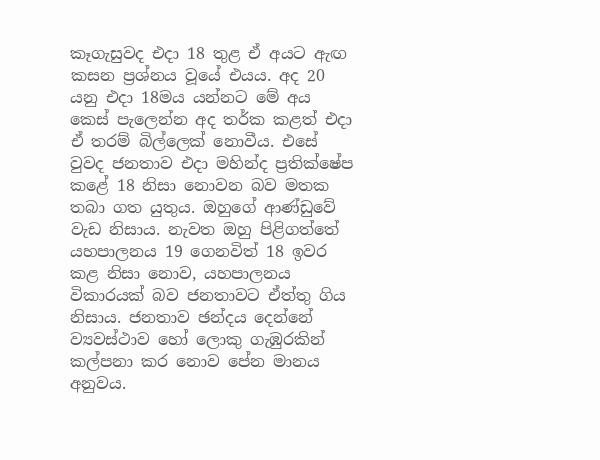කෑගැසුවද එදා 18 තුළ ඒ අයට ඇඟ කසන ප්‍රශ්නය වූයේ එයය. අද 20 යනු එදා 18මය යන්නට මේ අය කෙස් පැලෙන්න අද තර්ක කළත් එදා ඒ තරම් බිල්ලෙක් නොවීය. එසේ වුවද ජනතාව එදා මහින්ද ප්‍රතික්ෂේප කළේ 18 නිසා නොවන බව මතක තබා ගත යුතුය. ඔහුගේ ආණ්ඩුවේ වැඩ නිසාය. නැවත ඔහු පිළිගත්තේ යහපාලනය 19 ගෙනවිත් 18 ඉවර කළ නිසා නොව, යහපාලනය විකාරයක් බව ජනතාවට ඒත්තු ගිය නිසාය. ජනතාව ඡන්දය දෙන්නේ ව්‍යවස්ථාව හෝ ලොකු ගැඹුරකින් කල්පනා කර නොව පේන මානය අනුවය.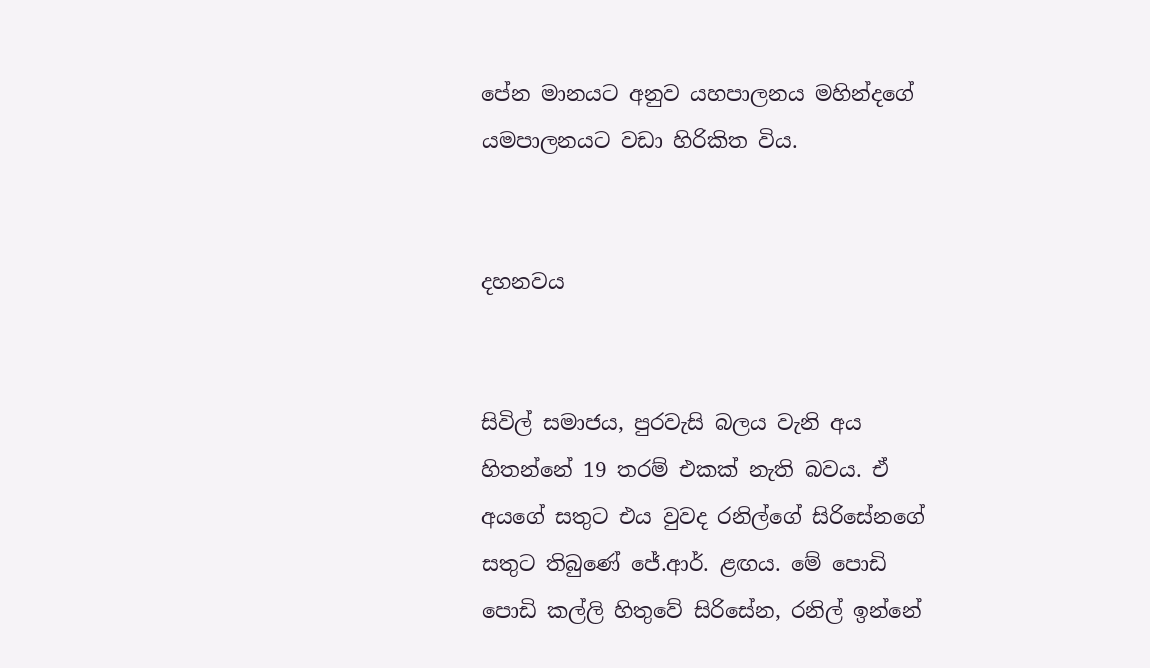පේන මානයට අනුව යහපාලනය මහින්දගේ යමපාලනයට වඩා හිරිකිත විය.


දහනවය


සිවිල් සමාජය, පුරවැසි බලය වැනි අය හිතන්නේ 19 තරම් එකක් නැති බවය. ඒ අයගේ සතුට එය වුවද රනිල්ගේ සිරිසේනගේ සතුට තිබුණේ ජේ.ආර්. ළඟය. මේ පොඩි පොඩි කල්ලි හිතුවේ සිරිසේන, රනිල් ඉන්නේ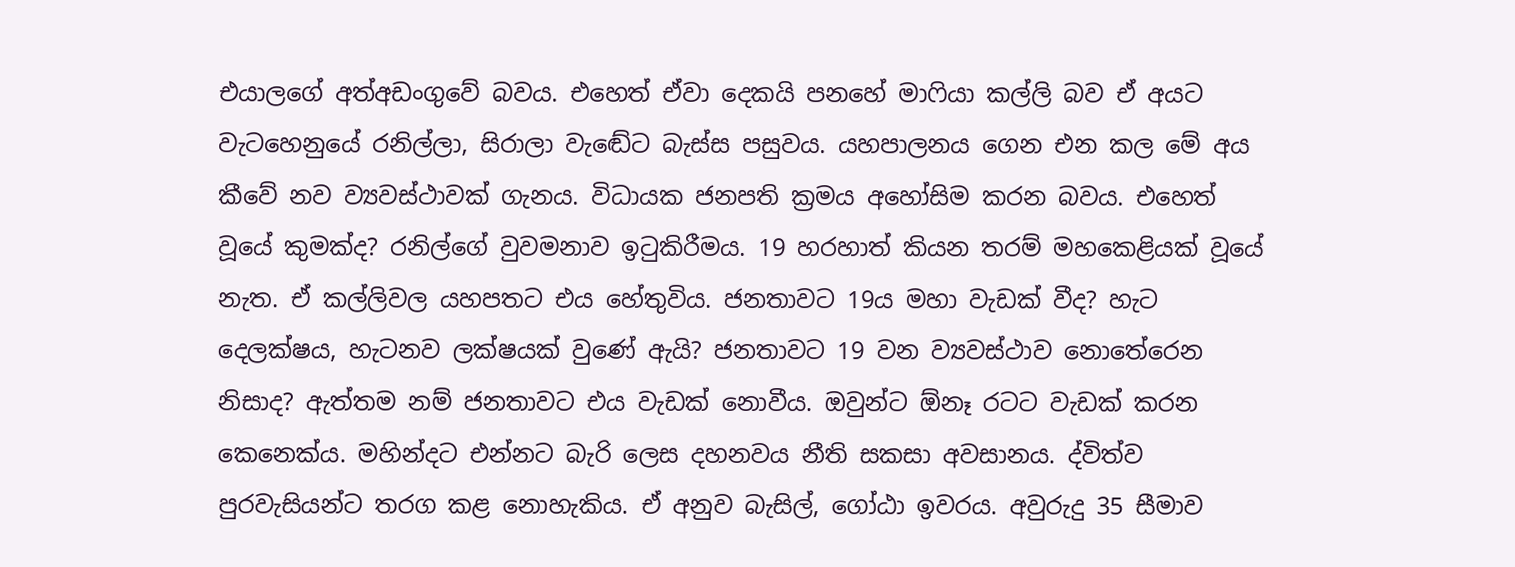එයාලගේ අත්අඩංගුවේ බවය. එහෙත් ඒවා දෙකයි පනහේ මාෆියා කල්ලි බව ඒ අයට වැටහෙනුයේ රනිල්ලා, සිරාලා වැඬේට බැස්ස පසුවය. යහපාලනය ගෙන එන කල මේ අය කීවේ නව ව්‍යවස්ථාවක් ගැනය. විධායක ජනපති ක්‍රමය අහෝසිම කරන බවය. එහෙත් වූයේ කුමක්ද? රනිල්ගේ වුවමනාව ඉටුකිරීමය. 19 හරහාත් කියන තරම් මහකෙළියක් වූයේ නැත. ඒ කල්ලිවල යහපතට එය හේතුවිය. ජනතාවට 19ය මහා වැඩක් වීද? හැට දෙලක්ෂය, හැටනව ලක්ෂයක් වුණේ ඇයි? ජනතාවට 19 වන ව්‍යවස්ථාව නොතේරෙන නිසාද? ඇත්තම නම් ජනතාවට එය වැඩක් නොවීය. ඔවුන්ට ඕනෑ රටට වැඩක් කරන කෙනෙක්ය. මහින්දට එන්නට බැරි ලෙස දහනවය නීති සකසා අවසානය. ද්විත්ව පුරවැසියන්ට තරග කළ නොහැකිය. ඒ අනුව බැසිල්, ගෝඨා ඉවරය. අවුරුදු 35 සීමාව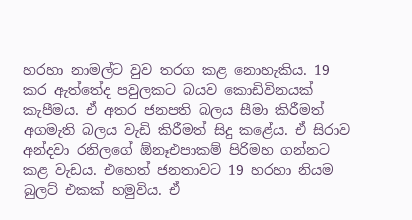හරහා නාමල්ට වුව තරග කළ නොහැකිය. 19 කර ඇත්තේද පවුලකට බයව කොඩිවිනයක් කැපීමය. ඒ අතර ජනපති බලය සීමා කිරීමත් අගමැති බලය වැඩි කිරීමත් සිදු කළේය. ඒ සිරාව අන්දවා රනිලගේ ඕනෑඑපාකම් පිරිමහ ගන්නට කළ වැඩය. එහෙත් ජනතාවට 19 හරහා නියම බුලට් එකක් හමුවිය. ඒ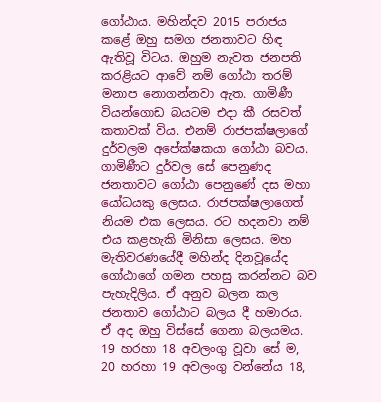ගෝඨාය. මහින්දව 2015 පරාජය කළේ ඔහු සමග ජනතාවට හිඳ ඇතිවූ විටය. ඔහුම නැවත ජනපති කරළියට ආවේ නම් ගෝඨා තරම් මනාප නොගන්නවා ඇත. ගාමිණී වියන්ගොඩ බයටම එදා කී රසවත් කතාවක් විය. එනම් රාජපක්ෂලාගේ දුර්වලම අපේක්ෂකයා ගෝඨා බවය. ගාමිණීට දුර්වල සේ පෙනුණද ජනතාවට ගෝඨා පෙනුණේ දස මහා යෝධයකු ලෙසය. රාජපක්ෂලාගෙත් නියම එක ලෙසය. රට හදනවා නම් එය කළහැකි මිනිසා ලෙසය. මහ මැතිවරණයේදී මහින්ද දිනවූයේද ගෝඨාගේ ගමන පහසු කරන්නට බව පැහැදිලිය. ඒ අනුව බලන කල ජනතාව ගෝඨාට බලය දී හමාරය. ඒ අද ඔහු විස්සේ ගෙනා බලයමය. 19 හරහා 18 අවලංගු වූවා සේ ම, 20 හරහා 19 අවලංගු වන්නේය 18,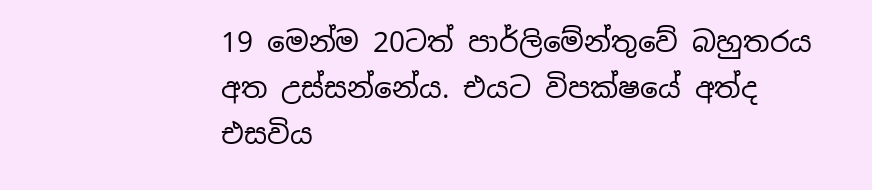19 මෙන්ම 20ටත් පාර්ලිමේන්තුවේ බහුතරය අත උස්සන්නේය. එයට විපක්ෂයේ අත්ද එසවිය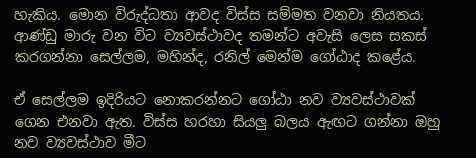හැකිය. මොන විරුද්ධතා ආවද විස්ස සම්මත වනවා නියතය. ආණ්ඩු මාරු වන විට ව්‍යවස්ථාවද තමන්ට අවැසි ලෙස සකස් කරගන්නා සෙල්ලම, මහින්ද, රනිල් මෙන්ම ගෝඨාද කළේය.

ඒ සෙල්ලම ඉදිරියට නොකරන්නට ගෝඨා නව ව්‍යවස්ථාවක් ගෙන එනවා ඇත. විස්ස හරහා සියලු බලය ඇඟට ගන්නා ඔහු නව ව්‍යවස්ථාව මීට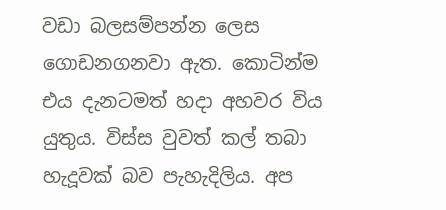වඩා බලසම්පන්න ලෙස ගොඩනගනවා ඇත. කොටින්ම එය දැනටමත් හදා අහවර විය යුතුය. විස්ස වුවත් කල් තබා හැදූවක් බව පැහැදිලිය. අප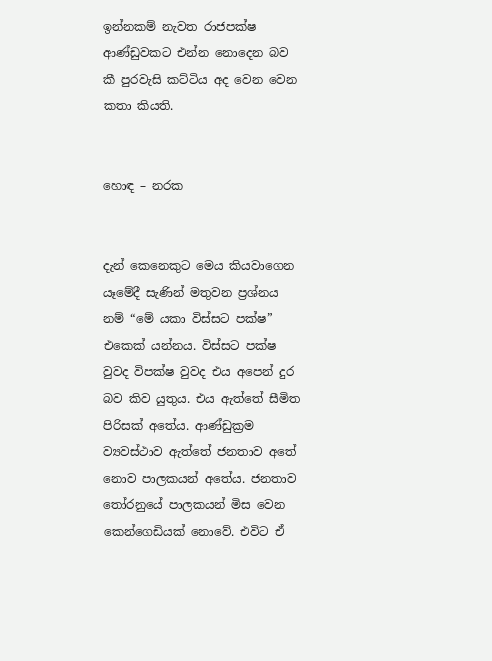ඉන්නකම් නැවත රාජපක්ෂ ආණ්ඩුවකට එන්න නොදෙන බව කී පුරවැසි කට්ටිය අද වෙන වෙන කතා කියති.


හොඳ – නරක


දැන් කෙනෙකුට මෙය කියවාගෙන යෑමේදී සැණින් මතුවන ප්‍රශ්නය නම් “මේ යකා විස්සට පක්ෂ” එකෙක් යන්නය. විස්සට පක්ෂ වුවද විපක්ෂ වුවද එය අපෙන් දුර බව කිව යුතුය. එය ඇත්තේ සීමිත පිරිසක් අතේය. ආණ්ඩුක්‍රම ව්‍යවස්ථාව ඇත්තේ ජනතාව අතේ නොව පාලකයන් අතේය. ජනතාව තෝරනුයේ පාලකයන් මිස වෙන කෙන්ගෙඩියක් නොවේ. එවිට ඒ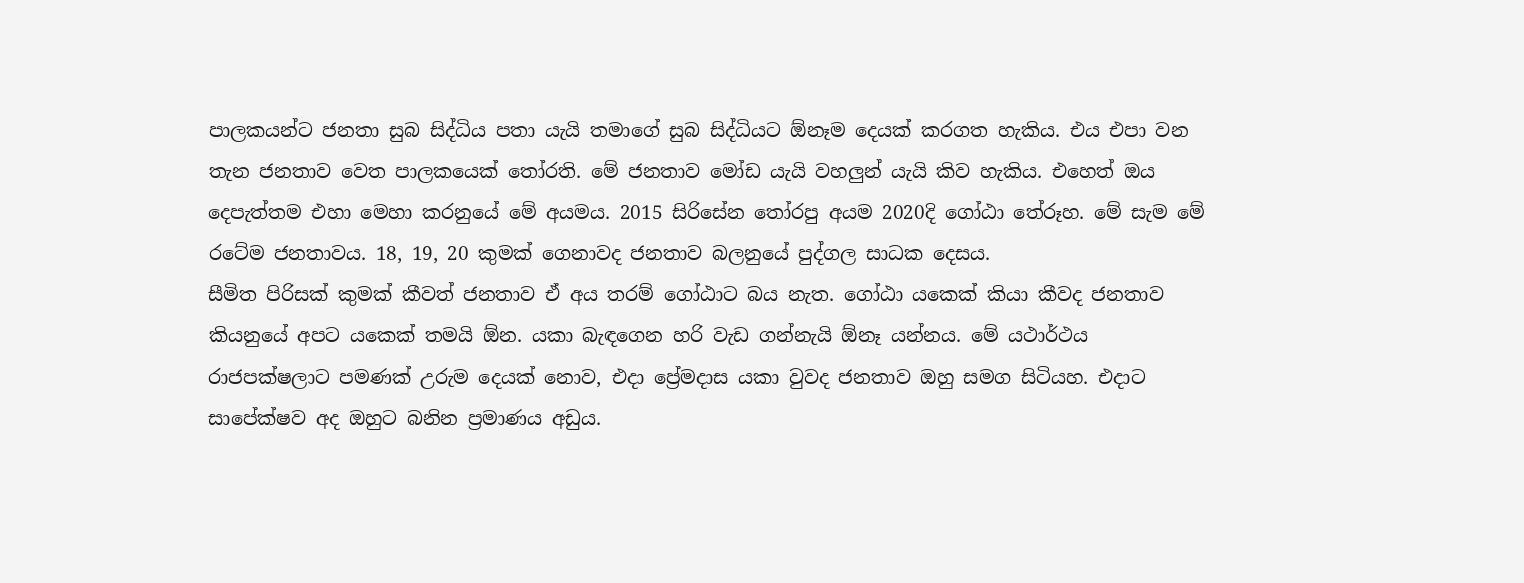පාලකයන්ට ජනතා සුබ සිද්ධිය පතා යැයි තමාගේ සුබ සිද්ධියට ඕනෑම දෙයක් කරගත හැකිය. එය එපා වන තැන ජනතාව වෙත පාලකයෙක් තෝරති. මේ ජනතාව මෝඩ යැයි වහලුන් යැයි කිව හැකිය. එහෙත් ඔය දෙපැත්තම එහා මෙහා කරනුයේ මේ අයමය. 2015 සිරිසේන තෝරපු අයම 2020දි ගෝඨා තේරූහ. මේ සැම මේ රටේම ජනතාවය. 18, 19, 20 කුමක් ගෙනාවද ජනතාව බලනුයේ පුද්ගල සාධක දෙසය.
සීමිත පිරිසක් කුමක් කීවත් ජනතාව ඒ අය තරම් ගෝඨාට බය නැත. ගෝඨා යකෙක් කියා කීවද ජනතාව කියනුයේ අපට යකෙක් තමයි ඕන. යකා බැඳගෙන හරි වැඩ ගන්නැයි ඕනෑ යන්නය. මේ යථාර්ථය රාජපක්ෂලාට පමණක් උරුම දෙයක් නොව, එදා ප්‍රේමදාස යකා වුවද ජනතාව ඔහු සමග සිටියහ. එදාට සාපේක්ෂව අද ඔහුට බනින ප්‍රමාණය අඩුය.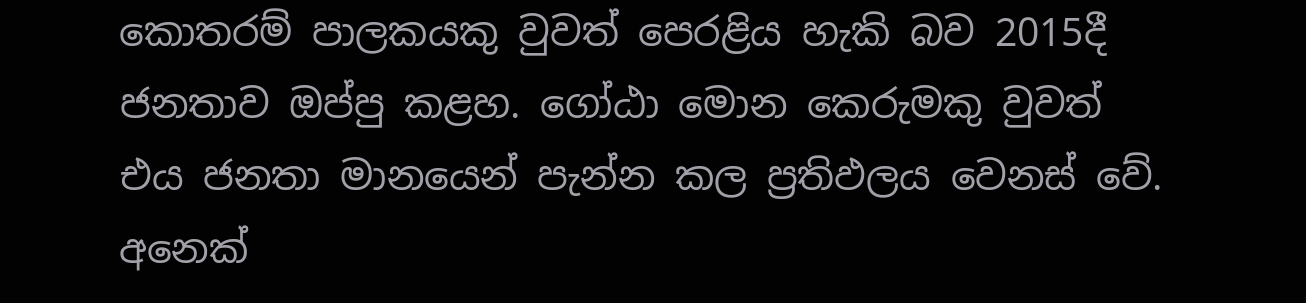කොතරම් පාලකයකු වුවත් පෙරළිය හැකි බව 2015දී ජනතාව ඔප්පු කළහ. ගෝඨා මොන කෙරුමකු වුවත් එය ජනතා මානයෙන් පැන්න කල ප්‍රතිඵලය වෙනස් වේ. අනෙක්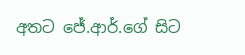අතට ජේ.ආර්.ගේ සිට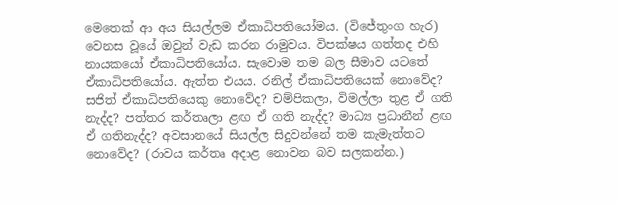මෙතෙක් ආ අය සියල්ලම ඒකාධිපතියෝමය. (විජේතුංග හැර) වෙනස වූයේ ඔවුන් වැඩ කරන රාමුවය. විපක්ෂය ගත්තද එහි නායකයෝ ඒකාධිපතියෝය. සැවොම තම බල සීමාව යටතේ ඒකාධිපතියෝය. ඇත්ත එයය. රනිල් ඒකාධිපතියෙක් නොවේද? සජිත් ඒකාධිපතියෙකු නොවේද? චම්පිකලා, විමල්ලා තුළ ඒ ගති නැද්ද? පත්තර කර්තෘලා ළඟ ඒ ගති නැද්ද? මාධ්‍ය ප්‍රධානීන් ළඟ ඒ ගතිනැද්ද? අවසානයේ සියල්ල සිදුවන්නේ තම කැමැත්තට නොවේද? (රාවය කර්තෘ අදාළ නොවන බව සලකන්න.)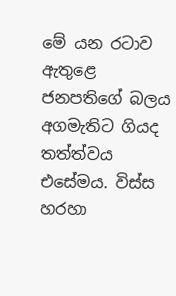මේ යන රටාව ඇතුළෙ ජනපතිගේ බලය අගමැතිට ගියද තත්ත්වය එසේමය. විස්ස හරහා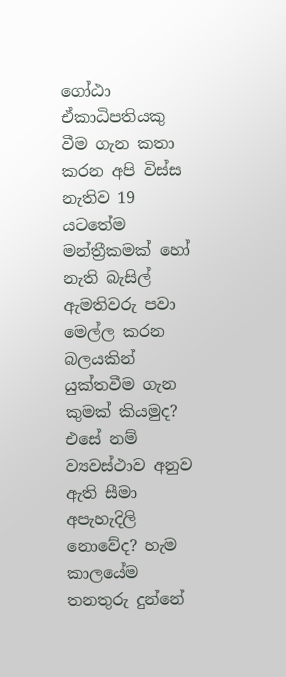ගෝඨා ඒකාධිපතියකු වීම ගැන කතා කරන අපි විස්ස නැතිව 19 යටතේම මන්ත්‍රීකමක් හෝ නැති බැසිල් ඇමතිවරු පවා මෙල්ල කරන බලයකින් යුක්තවීම ගැන කුමක් කියමුද? එසේ නම් ව්‍යවස්ථාව අනුව ඇති සීමා අපැහැදිලි නොවේද? හැම කාලයේම තනතුරු දුන්නේ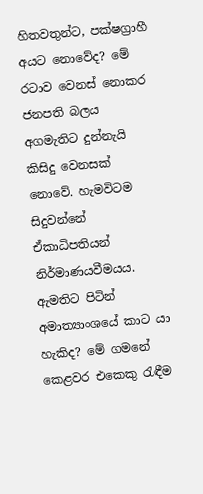හිතවතුන්ට, පක්ෂග්‍රාහී අයට නොවේද? මේ රටාව වෙනස් නොකර ජනපති බලය අගමැතිට දුන්නැයි කිසිදු වෙනසක් නොවේ. හැමවිටම සිදුවන්නේ ඒකාධිපතියන් නිර්මාණයවීමයය. ඇමතිට පිටින් අමාත්‍යාංශයේ කාට යා හැකිද? මේ ගමනේ කෙළවර එකෙකු රැඳීම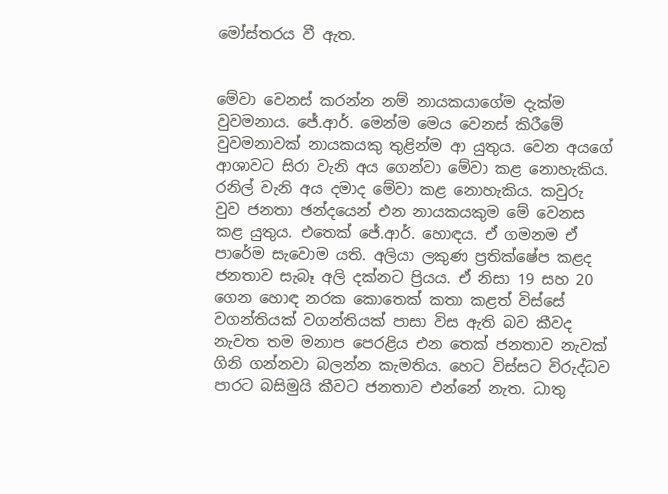මෝස්තරය වී ඇත.


මේවා වෙනස් කරන්න නම් නායකයාගේම දැක්ම වුවමනාය. ජේ.ආර්. මෙන්ම මෙය වෙනස් කිරීමේ වුවමනාවක් නායකයකු තුළින්ම ආ යුතුය. වෙන අයගේ ආශාවට සිරා වැනි අය ගෙන්වා මේවා කළ නොහැකිය. රනිල් වැනි අය දමාද මේවා කළ නොහැකිය. කවුරු වුව ජනතා ඡන්දයෙන් එන නායකයකුම මේ වෙනස කළ යුතුය. එතෙක් ජේ.ආර්. හොඳය. ඒ ගමනම ඒ පාරේම සැවොම යති. අලියා ලකුණ ප්‍රතික්ෂේප කළද ජනතාව සැබෑ අලි දක්නට ප්‍රියය. ඒ නිසා 19 සහ 20 ගෙන හොඳ නරක කොතෙක් කතා කළත් විස්සේ වගන්තියක් වගන්තියක් පාසා විස ඇති බව කීවද නැවත තම මනාප පෙරළිය එන තෙක් ජනතාව නැවක් ගිනි ගන්නවා බලන්න කැමතිය. හෙට විස්සට විරුද්ධව පාරට බසිමුයි කීවට ජනතාව එන්නේ නැත. ධාතු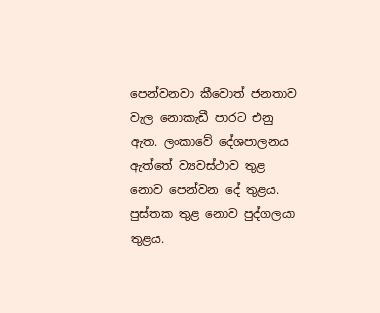පෙන්වනවා කීවොත් ජනතාව වැල නොකැඩී පාරට එනු ඇත. ලංකාවේ දේශපාලනය ඇත්තේ ව්‍යවස්ථාව තුළ නොව පෙන්වන දේ තුළය. පුස්තක තුළ නොව පුද්ගලයා තුළය.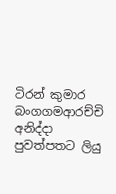ටිරන් කුමාර බංගගමආරච්චි අනිද්දා පුවත්පතට ලියු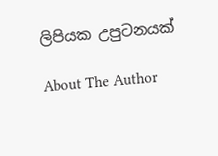ලිපියක උපුටනයක්

About The Author